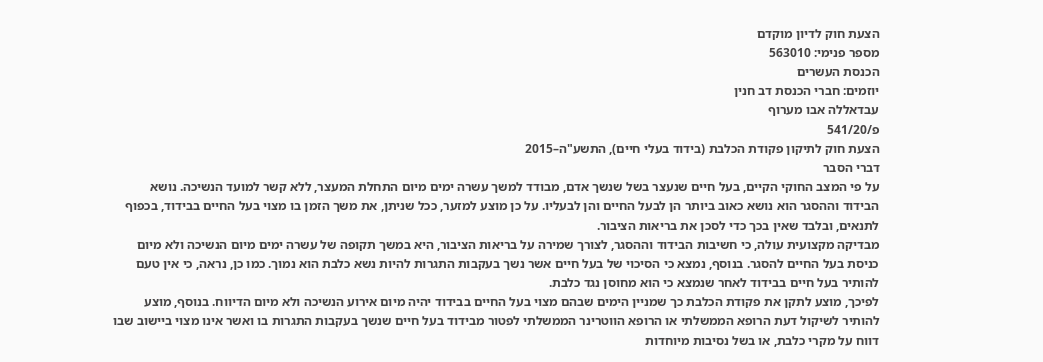הצעת חוק לדיון מוקדם
מספר פנימי: 563010
הכנסת העשרים
יוזמים: חברי הכנסת דב חנין
עבדאללה אבו מערוף
פ/541/20
הצעת חוק לתיקון פקודת הכלבת (בידוד בעלי חיים), התשע"ה–2015
דברי הסבר
על פי המצב החוקי הקיים, בעל חיים שנעצר בשל שנשך אדם, מבודד למשך עשרה ימים מיום התחלת המעצר, ללא קשר למועד הנשיכה. נושא הבידוד וההסגר הוא נושא כאוב ביותר הן לבעל החיים והן לבעליו. על כן מוצע למזער, ככל שניתן, את משך הזמן בו מצוי בעל החיים בבידוד, בכפוף לתנאים, ובלבד שאין בכך כדי לסכן את בריאות הציבור.
מבדיקה מקצועית עולה, כי חשיבות הבידוד וההסגר, לצורך שמירה על בריאות הציבור, היא במשך תקופה של עשרה ימים מיום הנשיכה ולא מיום כניסת בעל החיים להסגר. בנוסף, נמצא כי הסיכוי של בעל חיים אשר נשך בעקבות התגרות להיות נשא כלבת הוא נמוך. כמו כן, נראה, כי אין טעם להותיר בעל חיים בבידוד לאחר שנמצא כי הוא מחוסן נגד כלבת.
לפיכך, מוצע לתקן את פקודת הכלבת כך שמניין הימים שבהם מצוי בעל החיים בבידוד יהיה מיום אירוע הנשיכה ולא מיום הדיווח. בנוסף, מוצע להותיר לשיקול דעת הרופא הממשלתי או הרופא הווטרינר הממשלתי לפטור מבידוד בעל חיים שנשך בעקבות התגרות בו ואשר אינו מצוי ביישוב שבו דווח על מקרי כלבת, או בשל נסיבות מיוחדות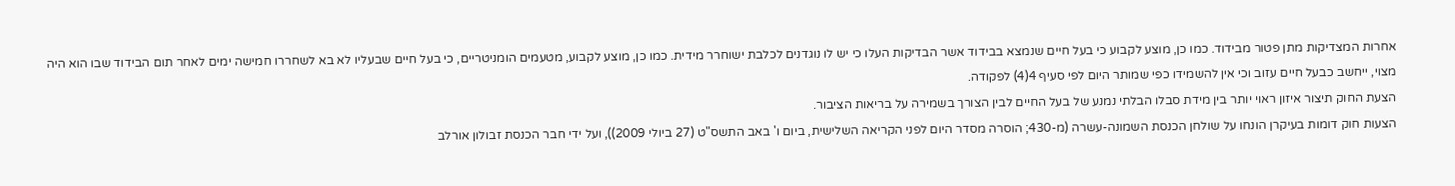אחרות המצדיקות מתן פטור מבידוד. כמו כן, מוצע לקבוע כי בעל חיים שנמצא בבידוד אשר הבדיקות העלו כי יש לו נוגדנים לכלבת ישוחרר מידית. כמו כן, מוצע לקבוע, מטעמים הומניטריים, כי בעל חיים שבעליו לא בא לשחררו חמישה ימים לאחר תום הבידוד שבו הוא היה מצוי, ייחשב כבעל חיים עזוב וכי אין להשמידו כפי שמותר היום לפי סעיף 4(4) לפקודה.
הצעת החוק תיצור איזון ראוי יותר בין מידת סבלו הבלתי נמנע של בעל החיים לבין הצורך בשמירה על בריאות הציבור.
הצעות חוק דומות בעיקרן הונחו על שולחן הכנסת השמונה-עשרה (מ-430; הוסרה מסדר היום לפני הקריאה השלישית, ביום ו' באב התשס"ט (27 ביולי 2009)), ועל ידי חבר הכנסת זבולון אורלב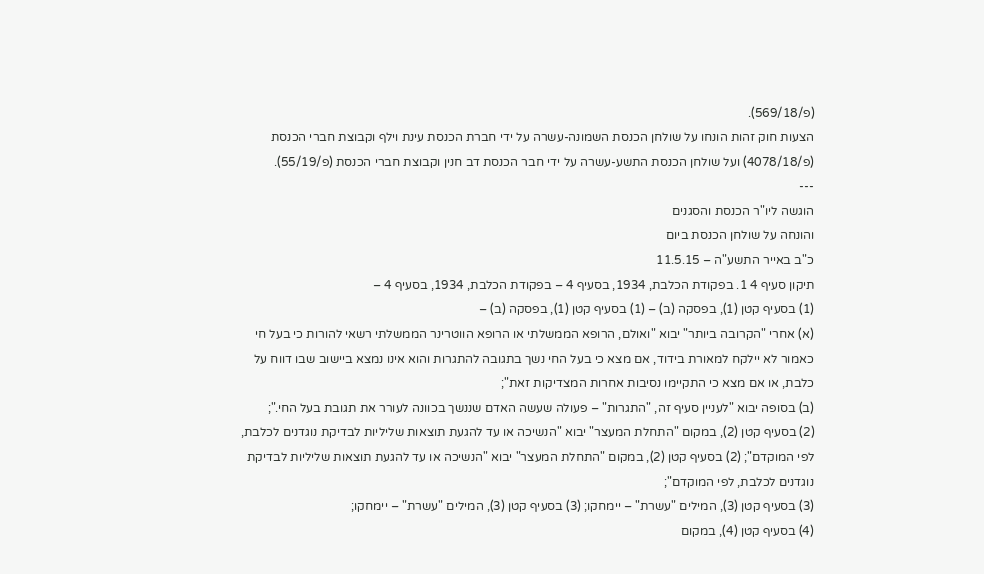(פ/569/18).
הצעות חוק זהות הונחו על שולחן הכנסת השמונה-עשרה על ידי חברת הכנסת עינת וילף וקבוצת חברי הכנסת (פ/4078/18) ועל שולחן הכנסת התשע-עשרה על ידי חבר הכנסת דב חנין וקבוצת חברי הכנסת (פ/55/19).
---
הוגשה ליו"ר הכנסת והסגנים
והונחה על שולחן הכנסת ביום
כ"ב באייר התשע"ה – 11.5.15
תיקון סעיף 4 1. בפקודת הכלבת, 1934, בסעיף 4 – בפקודת הכלבת, 1934, בסעיף 4 –
(1) בסעיף קטן (1), בפסקה (ב) – (1) בסעיף קטן (1), בפסקה (ב) –
(א) אחרי "הקרובה ביותר" יבוא "ואולם, הרופא הממשלתי או הרופא הווטרינר הממשלתי רשאי להורות כי בעל חי כאמור לא יילקח למאורת בידוד, אם מצא כי בעל החי נשך בתגובה להתגרות והוא אינו נמצא ביישוב שבו דווח על כלבת, או אם מצא כי התקיימו נסיבות אחרות המצדיקות זאת";
(ב) בסופה יבוא "לעניין סעיף זה, "התגרות" – פעולה שעשה האדם שננשך בכוונה לעורר את תגובת בעל החי.";
(2) בסעיף קטן (2), במקום "התחלת המעצר" יבוא "הנשיכה או עד להגעת תוצאות שליליות לבדיקת נוגדנים לכלבת, לפי המוקדם"; (2) בסעיף קטן (2), במקום "התחלת המעצר" יבוא "הנשיכה או עד להגעת תוצאות שליליות לבדיקת נוגדנים לכלבת, לפי המוקדם";
(3) בסעיף קטן (3), המילים "עשרת" – יימחקו; (3) בסעיף קטן (3), המילים "עשרת" – יימחקו;
(4) בסעיף קטן (4), במקום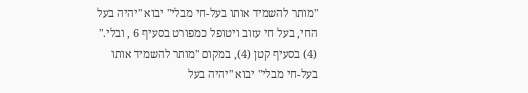"מותר להשמיד אותו בעל-חי מבלי" יבוא "יהיה בעל החי, בעל חי עזוב ויטופל כמפורט בסעיף 6 , ובלי." (4) בסעיף קטן (4), במקום "מותר להשמיד אותו בעל-חי מבלי" יבוא "יהיה בעל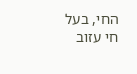החי, בעל חי עזוב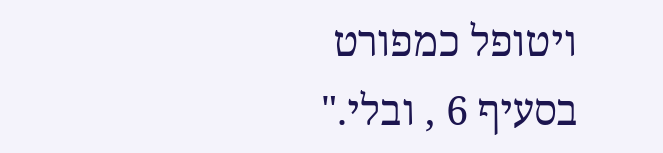ויטופל כמפורט בסעיף 6 , ובלי."